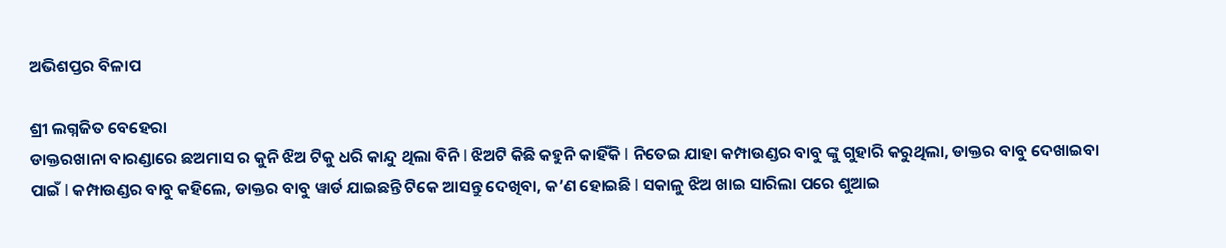ଅଭିଶପ୍ତର ବିଳାପ

ଶ୍ରୀ ଲଗ୍ନଜିତ ବେହେରା
ଡାକ୍ତରଖାନା ବାରଣ୍ଡାରେ ଛଅମାସ ର କୁନି ଝିଅ ଟିକୁ ଧରି କାନ୍ଦୁ ଥିଲା ବିନି l ଝିଅଟି କିଛି କହୁନି କାହିଁକି l ନିତେଇ ଯାହା କମ୍ପାଉଣ୍ଡର ବାବୁ ଙ୍କୁ ଗୁହାରି କରୁଥିଲା, ଡାକ୍ତର ବାବୁ ଦେଖାଇବା ପାଇଁ l କମ୍ପାଉଣ୍ଡର ବାବୁ କହିଲେ, ଡାକ୍ତର ବାବୁ ୱାର୍ଡ ଯାଇଛନ୍ତି ଟିକେ ଆସନ୍ତୁ ଦେଖିବା, କ’ଣ ହୋଇଛି l ସକାଳୁ ଝିଅ ଖାଇ ସାରିଲା ପରେ ଶୁଆଇ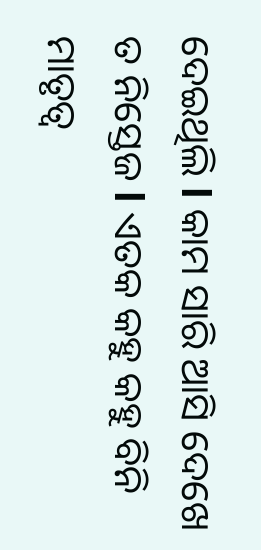ଦେଇଥିଲି l କାମ ସାରି ଆସି ଦେଖେ ତ ନିସ୍ତେଜ l ଏତକ କହୁ କହୁ ବିନି ମାତୃତ୍ବ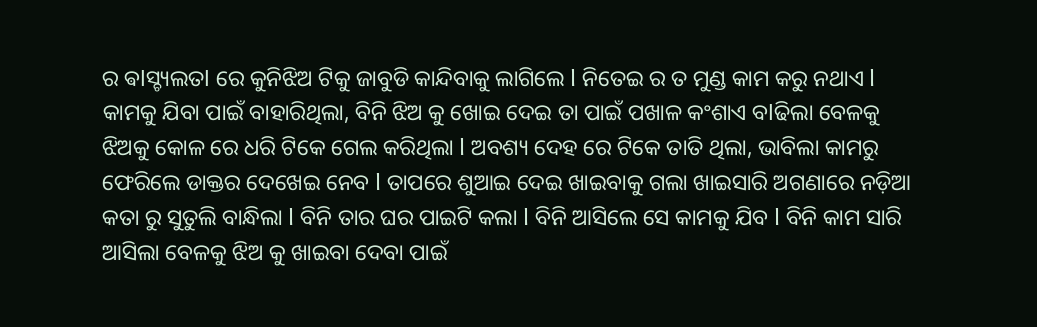ର ଵlସ୍ଚ୍ୟଲତl ରେ କୁନିଝିଅ ଟିକୁ ଜାବୁଡି କାନ୍ଦିବାକୁ ଲାଗିଲେ l ନିତେଇ ର ତ ମୁଣ୍ଡ କାମ କରୁ ନଥାଏ l କାମକୁ ଯିବା ପାଇଁ ବାହାରିଥିଲା, ବିନି ଝିଅ କୁ ଖୋଇ ଦେଇ ତା ପାଇଁ ପଖାଳ କଂଶାଏ ବlଢିଲା ବେଳକୁ ଝିଅକୁ କୋଳ ରେ ଧରି ଟିକେ ଗେଲ କରିଥିଲା l ଅବଶ୍ୟ ଦେହ ରେ ଟିକେ ତାତି ଥିଲା, ଭାବିଲା କାମରୁ ଫେରିଲେ ଡାକ୍ତର ଦେଖେଇ ନେବ l ତାପରେ ଶୁଆଇ ଦେଇ ଖାଇବାକୁ ଗଲା ଖାଇସାରି ଅଗଣାରେ ନଡ଼ିଆ କତା ରୁ ସୁତୁଲି ବାନ୍ଧିଲା l ବିନି ତାର ଘର ପାଇଟି କଲା l ବିନି ଆସିଲେ ସେ କାମକୁ ଯିବ l ବିନି କାମ ସାରି ଆସିଲା ବେଳକୁ ଝିଅ କୁ ଖାଇବା ଦେବା ପାଇଁ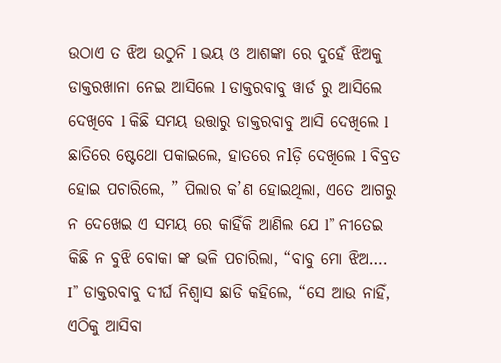ଉଠାଏ ତ ଝିଅ ଉଠୁନି l ଭୟ ଓ ଆଶଙ୍କା ରେ ଦୁହେଁ ଝିଅକୁ ଡାକ୍ତରଖାନା ନେଇ ଆସିଲେ l ଡାକ୍ତରବାବୁ ୱାର୍ଡ ରୁ ଆସିଲେ ଦେଖିବେ l କିଛି ସମୟ ଉତ୍ତାରୁ ଡାକ୍ତରବାବୁ ଆସି ଦେଖିଲେ l ଛାତିରେ ଷ୍ଟେଥୋ ପକାଇଲେ, ହାତରେ ନlଡ଼ି ଦେଖିଲେ l ବିବ୍ରତ ହୋଇ ପଚାରିଲେ, ” ପିଲାର କ’ଣ ହୋଇଥିଲା, ଏତେ ଆଗରୁ ନ ଦେଖେଇ ଏ ସମୟ ରେ କାହିଁକି ଆଣିଲ ଯେ l” ନୀତେଇ କିଛି ନ ବୁଝି ବୋକା ଙ୍କ ଭଳି ପଚାରିଲା, “ବାବୁ ମୋ ଝିଅ…. I” ଡାକ୍ତରବାବୁ ଦୀର୍ଘ ନିଶ୍ୱାସ ଛାଡି କହିଲେ, “ସେ ଆଉ ନାହିଁ, ଏଠିକୁ ଆସିବା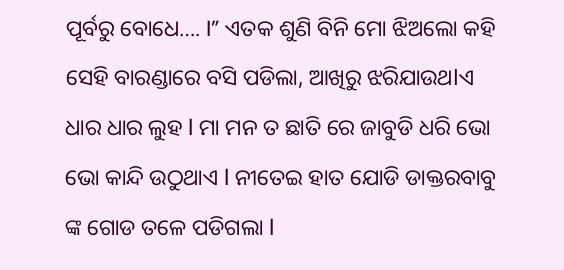ପୂର୍ବରୁ ବୋଧେ…. I” ଏତକ ଶୁଣି ବିନି ମୋ ଝିଅଲୋ କହି ସେହି ବାରଣ୍ଡାରେ ବସି ପଡିଲା, ଆଖିରୁ ଝରିଯାଉଥlଏ ଧାର ଧାର ଲୁହ l ମା ମନ ତ ଛାତି ରେ ଜାବୁଡି ଧରି ଭୋ ଭୋ କାନ୍ଦି ଉଠୁଥାଏ l ନୀତେଇ ହାତ ଯୋଡି ଡାକ୍ତରବାବୁ ଙ୍କ ଗୋଡ ତଳେ ପଡିଗଲା l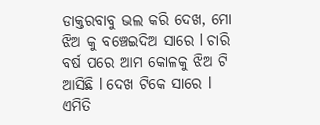ଡାକ୍ତରବାବୁ ଭଲ କରି ଦେଖ, ମୋ ଝିଅ କୁ ବଞ୍ଚେଇଦିଅ ସାରେ l ଚାରି ବର୍ଷ ପରେ ଆମ କୋଳକୁ ଝିଅ ଟି ଆସିଛି l ଦେଖ ଟିକେ ସାରେ l ଏମିତି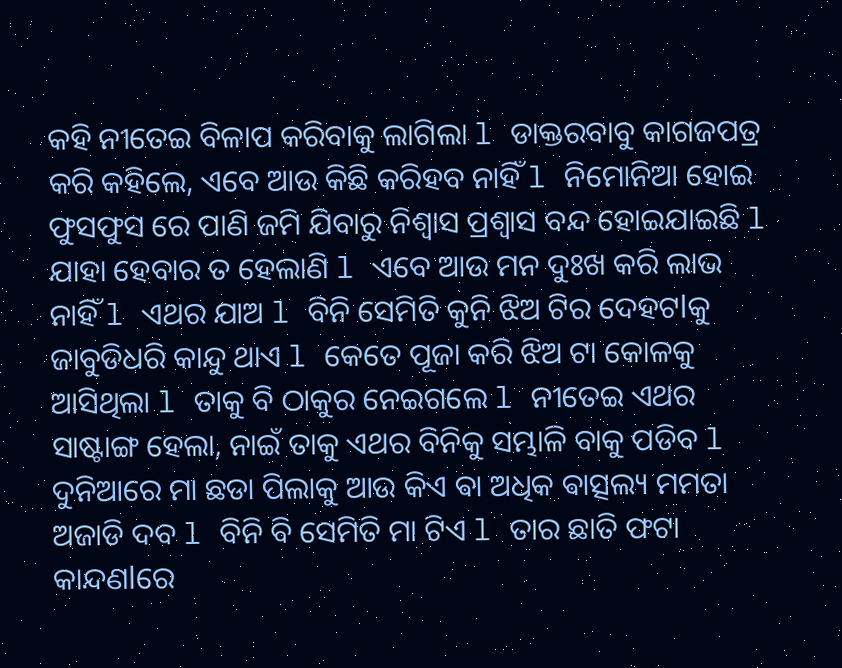କହି ନୀତେଇ ବିଳାପ କରିବାକୁ ଲାଗିଲା l ଡାକ୍ତରବାବୁ କାଗଜପତ୍ର କରି କହିଲେ, ଏବେ ଆଉ କିଛି କରିହବ ନାହିଁ l ନିମୋନିଆ ହୋଇ ଫୁସଫୁସ ରେ ପାଣି ଜମି ଯିବାରୁ ନିଶ୍ୱାସ ପ୍ରଶ୍ୱାସ ବନ୍ଦ ହୋଇଯାଇଛି l ଯାହା ହେବାର ତ ହେଲାଣି l ଏବେ ଆଉ ମନ ଦୁଃଖ କରି ଲାଭ ନାହିଁ l ଏଥର ଯାଅ l ବିନି ସେମିତି କୁନି ଝିଅ ଟିର ଦେହଟlକୁ ଜାବୁଡିଧରି କାନ୍ଦୁ ଥାଏ l କେତେ ପୂଜା କରି ଝିଅ ଟା କୋଳକୁ ଆସିଥିଲା l ତାକୁ ବି ଠାକୁର ନେଇଗଲେ l ନୀତେଇ ଏଥର ସାଷ୍ଟାଙ୍ଗ ହେଲା, ନାଇଁ ତାକୁ ଏଥର ବିନିକୁ ସମ୍ଭାଳି ବାକୁ ପଡିବ l ଦୁନିଆରେ ମା ଛଡା ପିଲାକୁ ଆଉ କିଏ ଵା ଅଧିକ ଵାତ୍ସଲ୍ୟ ମମତା ଅଜାଡି ଦବ l ବିନି ବି ସେମିତି ମା ଟିଏ l ତାର ଛାତି ଫଟା କାନ୍ଦଣlରେ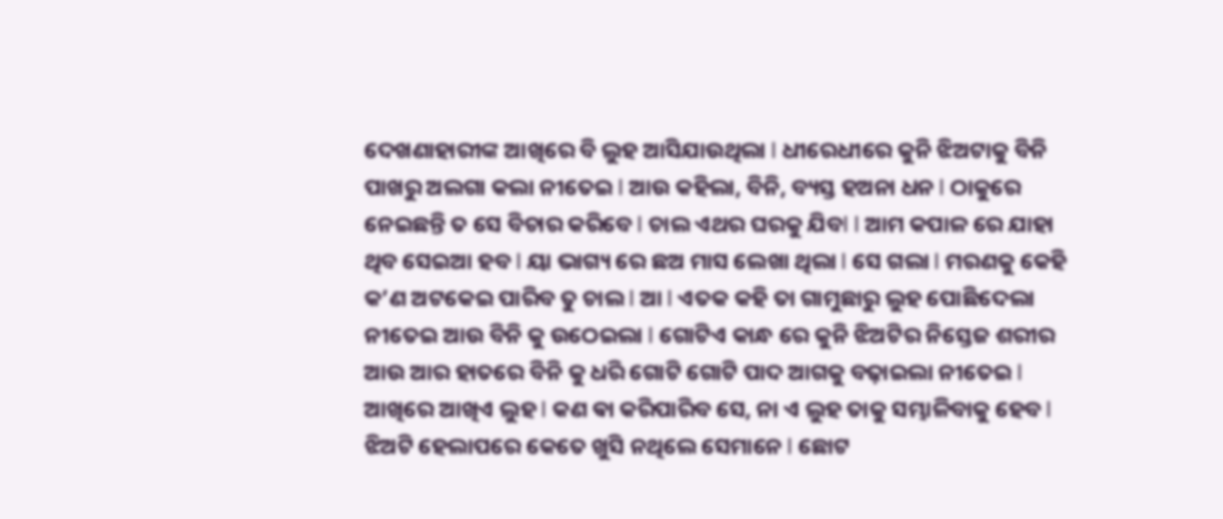ଦେଖଣାହାରୀଙ୍କ ଆଖିରେ ବି ଲୁହ ଆସିଯାଉଥିଲା l ଧୀରେଧୀରେ କୁନି ଝିଅଟାକୁ ବିନି ପାଖରୁ ଅଲଗା କଲା ନୀତେଇ l ଆଉ କହିଲା, ବିନି, ବ୍ୟସ୍ତ ହଅନା ଧନ l ଠାକୁରେ ନେଇଛନ୍ତି ତ ସେ ବିଚାର କରିବେ l ଚାଲ ଏଥର ଘରକୁ ଯିବl l ଆମ କପାଳ ରେ ଯାହା ଥିବ ସେଇଆ ହବ l ୟା ଭାଗ୍ୟ ରେ ଛଅ ମାସ ଲେଖା ଥିଲା l ସେ ଗଲା l ମରଣକୁ କେହି କ’ଣ ଅଟକେଇ ପାରିବ ତୁ ଚାଲ l ଆ l ଏତକ କହି ତା ଗାମୁଛାରୁ ଲୁହ ପୋଛିଦେଲା ନୀତେଇ ଆଉ ବିନି କୁ ଉଠେଇଲା l ଗୋଟିଏ କାନ୍ଧ ରେ କୁନି ଝିଅଟିର ନିସ୍ତେଜ ଶରୀର ଆଉ ଆର ହାତରେ ବିନି କୁ ଧରି ଗୋଟି ଗୋଟି ପାଦ ଆଗକୁ ବଢ଼ାଇଲା ନୀତେଇ l ଆଖିରେ ଆଖିଏ ଲୁହ l କଣ ଵା କରିପାରିବ ସେ, ନା ଏ ଲୁହ ତାକୁ ସମ୍ଭାଳିବାକୁ ହେବ l ଝିଅଟି ହେଲାପରେ କେତେ ଖୁସି ନଥିଲେ ସେମାନେ l ଛୋଟ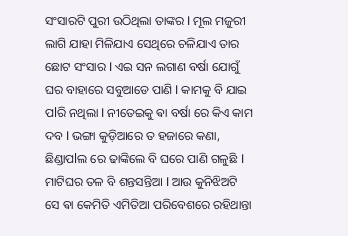ସଂସାରଟି ପୁରୀ ଉଠିଥିଲା ତାଙ୍କର l ମୂଲ ମଜୁରୀ ଲାଗି ଯାହା ମିଳିଯାଏ ସେଥିରେ ଚଳିଯାଏ ତାର ଛୋଟ ସଂସାର l ଏଇ ସନ ଲଗାଣ ବର୍ଷା ଯୋଗୁଁ ଘର ବାହାରେ ସବୁଆଡେ ପାଣି l କାମକୁ ବି ଯାଇ ପlରି ନଥିଲା l ନୀତେଇକୁ ଵା ବର୍ଷା ରେ କିଏ କାମ ଦବ l ଭଙ୍ଗା କୁଡ଼ିଆରେ ତ ହଜାରେ କଣା, ଛିଣ୍ଡାପlଲ ରେ ଢାଙ୍କିଲେ ବି ଘରେ ପାଣି ଗଳୁଛି l ମାଟିଘର ତଳ ବି ଶନ୍ତସନ୍ତିଆ l ଆଉ କୁନିଝିଅଟି ସେ ଵା କେମିତି ଏମିତିଆ ପରିବେଶରେ ରହିଥାନ୍ତା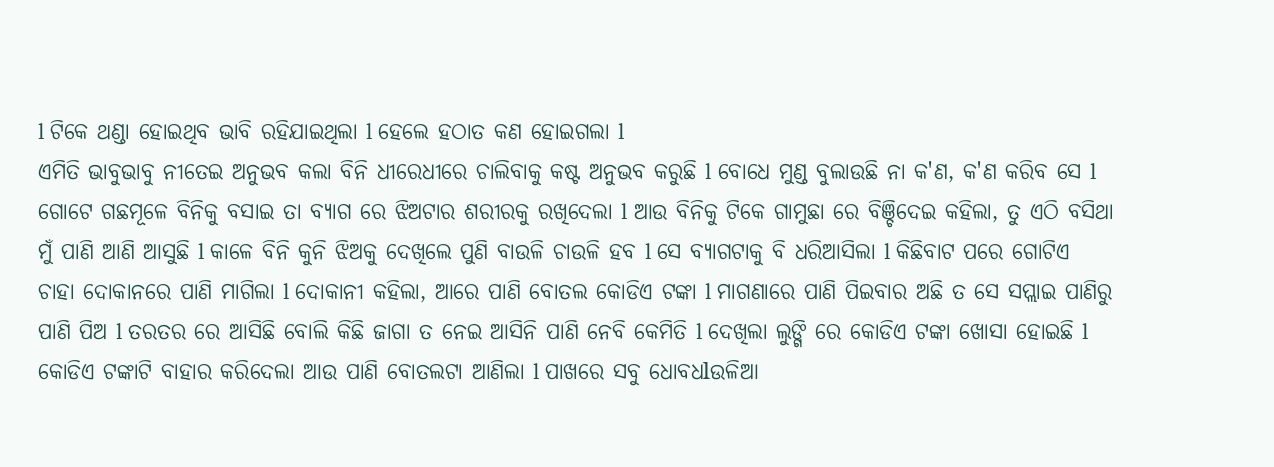l ଟିକେ ଥଣ୍ଡା ହୋଇଥିବ ଭାବି ରହିଯାଇଥିଲା l ହେଲେ ହଠାତ କଣ ହୋଇଗଲା l
ଏମିତି ଭାବୁଭାବୁ ନୀତେଇ ଅନୁଭବ କଲା ବିନି ଧୀରେଧୀରେ ଚାଲିବାକୁ କଷ୍ଟ ଅନୁଭବ କରୁଛି l ବୋଧେ ମୁଣ୍ଡ ବୁଲାଉଛି ନା କ'ଣ, କ'ଣ କରିବ ସେ l ଗୋଟେ ଗଛମୂଳେ ବିନିକୁ ବସାଇ ତା ବ୍ୟାଗ ରେ ଝିଅଟାର ଶରୀରକୁ ରଖିଦେଲା l ଆଉ ବିନିକୁ ଟିକେ ଗାମୁଛା ରେ ବିଞ୍ଚିଦେଇ କହିଲା, ତୁ ଏଠି ବସିଥା ମୁଁ ପାଣି ଆଣି ଆସୁଛି l କାଳେ ବିନି କୁନି ଝିଅକୁ ଦେଖିଲେ ପୁଣି ବାଉଳି ଚାଉଳି ହବ l ସେ ବ୍ୟାଗଟାକୁ ବି ଧରିଆସିଲା l କିଛିବାଟ ପରେ ଗୋଟିଏ ଚାହା ଦୋକାନରେ ପାଣି ମାଗିଲା l ଦୋକାନୀ କହିଲା, ଆରେ ପାଣି ବୋତଲ କୋଡିଏ ଟଙ୍କା l ମାଗଣାରେ ପାଣି ପିଇବାର ଅଛି ତ ସେ ସପ୍ଲାଇ ପାଣିରୁ ପାଣି ପିଅ l ତରତର ରେ ଆସିଛି ବୋଲି କିଛି ଜାଗା ତ ନେଇ ଆସିନି ପାଣି ନେବି କେମିତି l ଦେଖିଲା ଲୁଙ୍ଗି ରେ କୋଡିଏ ଟଙ୍କା ଖୋସା ହୋଇଛି l କୋଡିଏ ଟଙ୍କାଟି ବାହାର କରିଦେଲା ଆଉ ପାଣି ବୋତଲଟା ଆଣିଲା l ପାଖରେ ସବୁ ଧୋବଧlଉଳିଆ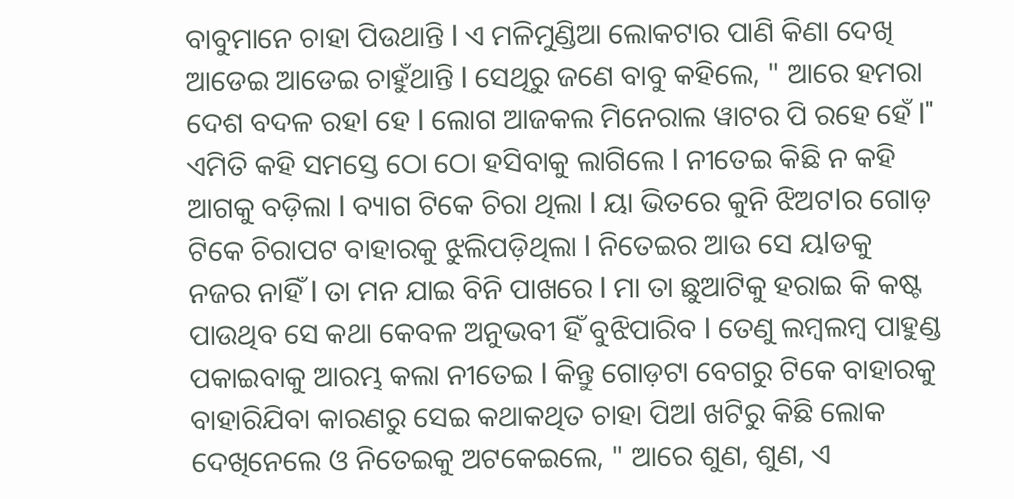ବାବୁମାନେ ଚାହା ପିଉଥାନ୍ତି l ଏ ମଳିମୁଣ୍ଡିଆ ଲୋକଟାର ପାଣି କିଣା ଦେଖି ଆଡେଇ ଆଡେଇ ଚାହୁଁଥାନ୍ତି l ସେଥିରୁ ଜଣେ ବାବୁ କହିଲେ, " ଆରେ ହମରା ଦେଶ ବଦଳ ରହl ହେ l ଲୋଗ ଆଜକଲ ମିନେରାଲ ୱାଟର ପି ରହେ ହେଁ l" ଏମିତି କହି ସମସ୍ତେ ଠୋ ଠୋ ହସିବାକୁ ଲାଗିଲେ l ନୀତେଇ କିଛି ନ କହି ଆଗକୁ ବଡ଼ିଲା l ବ୍ୟାଗ ଟିକେ ଚିରା ଥିଲା l ୟା ଭିତରେ କୁନି ଝିଅଟlର ଗୋଡ଼ ଟିକେ ଚିରାପଟ ବାହାରକୁ ଝୁଲିପଡ଼ିଥିଲା l ନିତେଇର ଆଉ ସେ ୟlଡକୁ ନଜର ନାହିଁ l ତା ମନ ଯାଇ ବିନି ପାଖରେ l ମା ତା ଛୁଆଟିକୁ ହରାଇ କି କଷ୍ଟ ପାଉଥିବ ସେ କଥା କେବଳ ଅନୁଭବୀ ହିଁ ବୁଝିପାରିବ l ତେଣୁ ଲମ୍ବଲମ୍ବ ପାହୁଣ୍ଡ ପକାଇବାକୁ ଆରମ୍ଭ କଲା ନୀତେଇ l କିନ୍ତୁ ଗୋଡ଼ଟା ବେଗରୁ ଟିକେ ବାହାରକୁ ବାହାରିଯିବା କାରଣରୁ ସେଇ କଥାକଥିତ ଚାହା ପିଅl ଖଟିରୁ କିଛି ଲୋକ ଦେଖିନେଲେ ଓ ନିତେଇକୁ ଅଟକେଇଲେ, " ଆରେ ଶୁଣ, ଶୁଣ, ଏ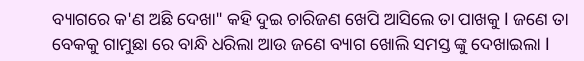ବ୍ୟାଗରେ କ'ଣ ଅଛି ଦେଖା" କହି ଦୁଇ ଚାରିଜଣ ଖେପି ଆସିଲେ ତା ପାଖକୁ l ଜଣେ ତା ବେକକୁ ଗାମୁଛା ରେ ବାନ୍ଧି ଧରିଲା ଆଉ ଜଣେ ବ୍ୟାଗ ଖୋଲି ସମସ୍ତ ଙ୍କୁ ଦେଖାଇଲା l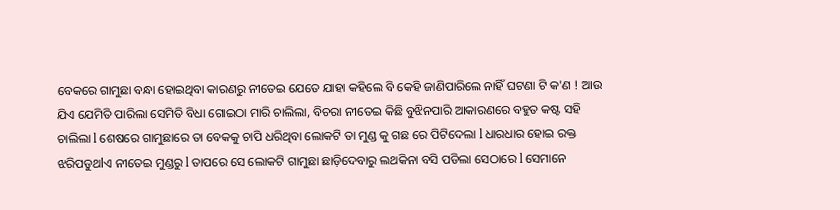ବେକରେ ଗାମୁଛା ବନ୍ଧା ହୋଇଥିବା କାରଣରୁ ନୀତେଇ ଯେତେ ଯାହା କହିଲେ ବି କେହି ଜାଣିପାରିଲେ ନାହିଁ ଘଟଣା ଟି କ'ଣ ! ଆଉ ଯିଏ ଯେମିତି ପାରିଲା ସେମିତି ବିଧା ଗୋଇଠା ମାରି ଚାଲିଲା, ବିଚରା ନୀତେଇ କିଛି ବୁଝିନପାରି ଆକାରଣରେ ବହୁତ କଷ୍ଟ ସହି ଚାଲିଲା l ଶେଷରେ ଗାମୁଛାରେ ତା ବେକକୁ ଚାପି ଧରିଥିବା ଲୋକଟି ତା ମୁଣ୍ଡ କୁ ଗଛ ରେ ପିଟିଦେଲା l ଧାରଧାର ହୋଇ ରକ୍ତ ଝରିପଡୁଥlଏ ନୀତେଇ ମୁଣ୍ଡରୁ l ତାପରେ ସେ ଲୋକଟି ଗାମୁଛା ଛାଡ଼ିଦେବାରୁ ଲଥକିନା ବସି ପଡିଲା ସେଠାରେ l ସେମାନେ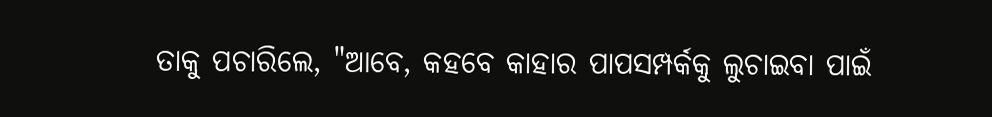ତାକୁ ପଚାରିଲେ, "ଆବେ, କହବେ କାହାର ପାପସମ୍ପର୍କକୁ ଲୁଚାଇବା ପାଇଁ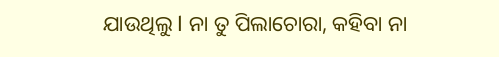ଯାଉଥିଲୁ l ନା ତୁ ପିଲାଚୋରା, କହିବା ନା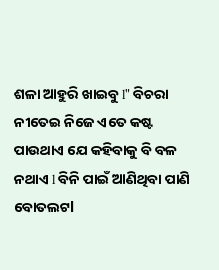ଶଳା ଆହୁରି ଖାଇବୁ l" ବିଚରା ନୀତେଇ ନିଜେ ଏତେ କଷ୍ଟ ପାଉଥାଏ ଯେ କହିବାକୁ ବି ବଳ ନଥାଏ l ବିନି ପାଇଁ ଆଣିଥିବା ପାଣି ବୋତଲଟl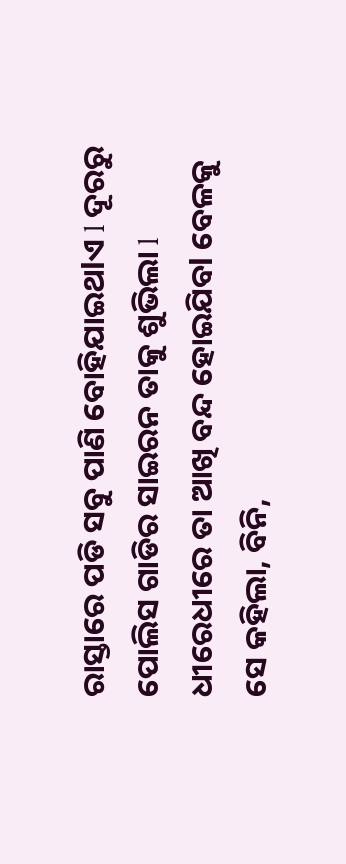ରାସ୍ତାରେ ପଡି ସବୁ ପାଣି ବୋହିଯାଇଥlଏ l ଦୂରରୁ ପୋଲିସ ଗାଡିର ସାଇରନ ତାକୁ ଶୁଭିଲା l ଧୀରେଧୀରେ ତା ଆଖି ବନ୍ଦ ହୋଇଯିବl ବେଳକୁ ସେ କହିଲା, ବିନି,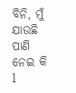ବିନି, ମୁଁ ଯାଉଛି ପାଣି ନେଇ କି l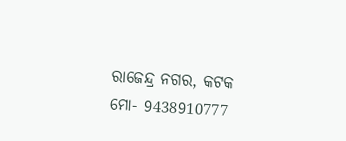ରାଜେନ୍ଦ୍ର ନଗର, କଟକ
ମୋ- 9438910777